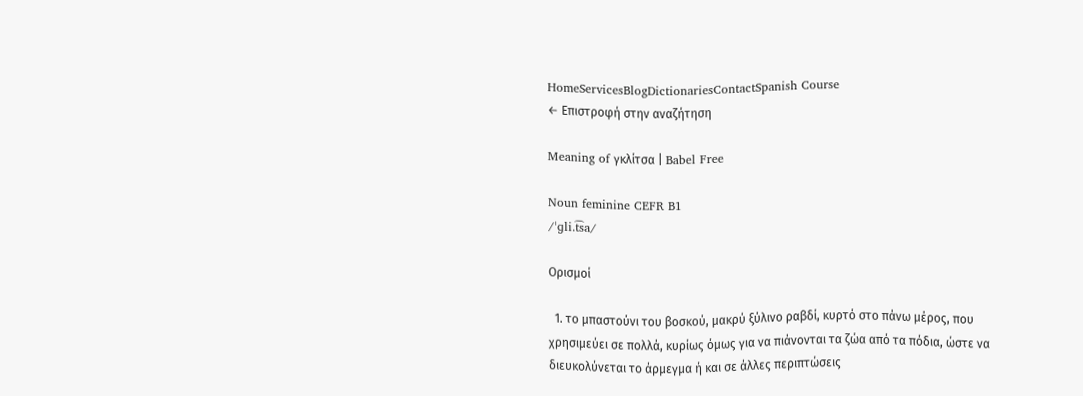HomeServicesBlogDictionariesContactSpanish Course
← Επιστροφή στην αναζήτηση

Meaning of γκλίτσα | Babel Free

Noun feminine CEFR B1
/ˈɡli.t͡sa/

Ορισμοί

  1. το μπαστούνι του βοσκού, μακρύ ξύλινο ραβδί, κυρτό στο πάνω μέρος, που χρησιμεύει σε πολλά, κυρίως όμως για να πιάνονται τα ζώα από τα πόδια, ώστε να διευκολύνεται το άρμεγμα ή και σε άλλες περιπτώσεις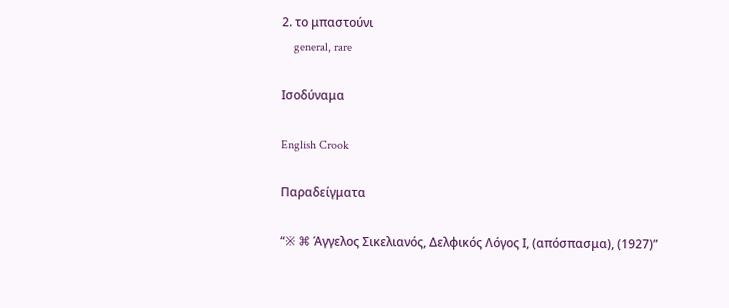2. το μπαστούνι
    general, rare

Ισοδύναμα

English Crook

Παραδείγματα

“※ ⌘ Άγγελος Σικελιανός, Δελφικός Λόγος Ι, (απόσπασμα), (1927)”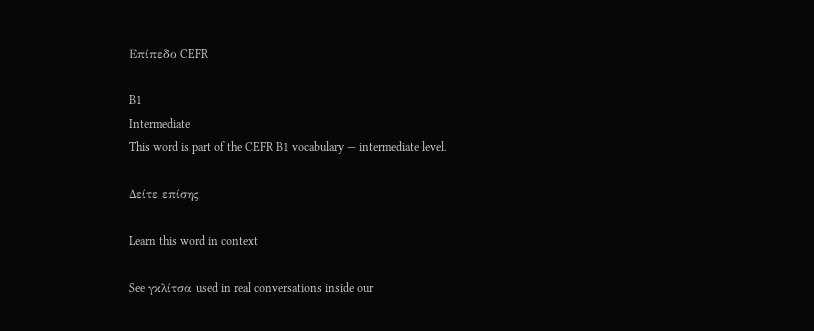Επίπεδο CEFR

B1
Intermediate
This word is part of the CEFR B1 vocabulary — intermediate level.

Δείτε επίσης

Learn this word in context

See γκλίτσα used in real conversations inside our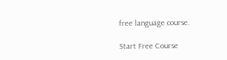free language course.

Start Free Course